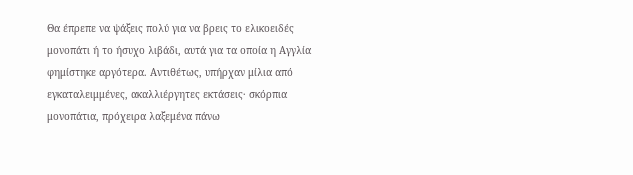Θα έπρεπε να ψάξεις πολύ για να βρεις το ελικοειδές μονοπάτι ή το ήσυχο λιβάδι, αυτά για τα οποία η Αγγλία φημίστηκε αργότερα. Αντιθέτως, υπήρχαν μίλια από εγκαταλειμμένες, ακαλλιέργητες εκτάσεις· σκόρπια μονοπάτια, πρόχειρα λαξεμένα πάνω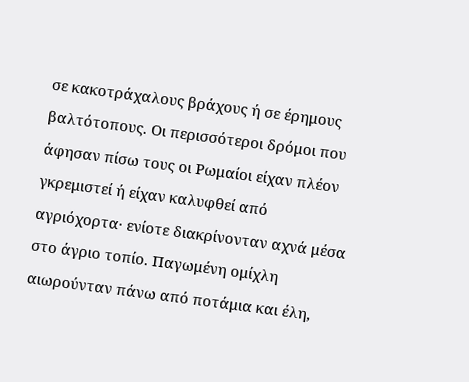σε κακοτράχαλους βράχους ή σε έρημους βαλτότοπους. Οι περισσότεροι δρόμοι που άφησαν πίσω τους οι Ρωμαίοι είχαν πλέον γκρεμιστεί ή είχαν καλυφθεί από αγριόχορτα· ενίοτε διακρίνονταν αχνά μέσα στο άγριο τοπίο. Παγωμένη ομίχλη αιωρούνταν πάνω από ποτάμια και έλη,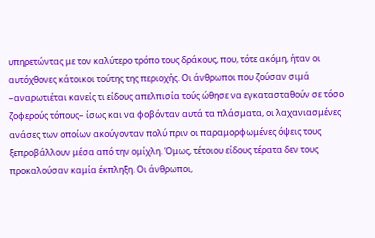υπηρετώντας με τον καλύτερο τρόπο τους δράκους, που, τότε ακόμη, ήταν οι αυτόχθονες κάτοικοι τούτης της περιοχής. Οι άνθρωποι που ζούσαν σιμά –αναρωτιέται κανείς τι είδους απελπισία τούς ώθησε να εγκατασταθούν σε τόσο ζοφερούς τόπους– ίσως και να φοβόνταν αυτά τα πλάσματα, οι λαχανιασμένες ανάσες των οποίων ακούγονταν πολύ πριν οι παραμορφωμένες όψεις τους ξεπροβάλλουν μέσα από την ομίχλη. Όμως, τέτοιου είδους τέρατα δεν τους προκαλούσαν καμία έκπληξη. Οι άνθρωποι,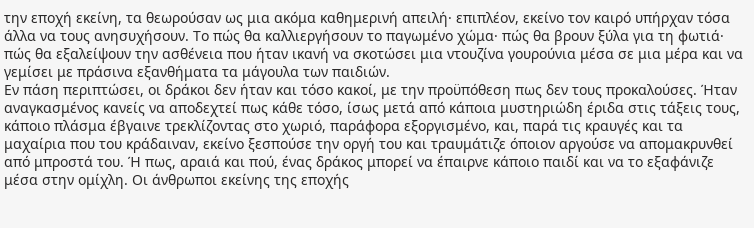την εποχή εκείνη, τα θεωρούσαν ως μια ακόμα καθημερινή απειλή· επιπλέον, εκείνο τον καιρό υπήρχαν τόσα άλλα να τους ανησυχήσουν. Το πώς θα καλλιεργήσουν το παγωμένο χώμα· πώς θα βρουν ξύλα για τη φωτιά· πώς θα εξαλείψουν την ασθένεια που ήταν ικανή να σκοτώσει μια ντουζίνα γουρούνια μέσα σε μια μέρα και να γεμίσει με πράσινα εξανθήματα τα μάγουλα των παιδιών.
Εν πάση περιπτώσει, οι δράκοι δεν ήταν και τόσο κακοί, με την προϋπόθεση πως δεν τους προκαλούσες. Ήταν αναγκασμένος κανείς να αποδεχτεί πως κάθε τόσο, ίσως μετά από κάποια μυστηριώδη έριδα στις τάξεις τους, κάποιο πλάσμα έβγαινε τρεκλίζοντας στο χωριό, παράφορα εξοργισμένο, και, παρά τις κραυγές και τα μαχαίρια που του κράδαιναν, εκείνο ξεσπούσε την οργή του και τραυμάτιζε όποιον αργούσε να απομακρυνθεί από μπροστά του. Ή πως, αραιά και πού, ένας δράκος μπορεί να έπαιρνε κάποιο παιδί και να το εξαφάνιζε μέσα στην ομίχλη. Οι άνθρωποι εκείνης της εποχής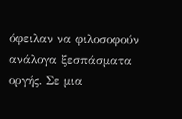όφειλαν να φιλοσοφούν ανάλογα ξεσπάσματα οργής. Σε μια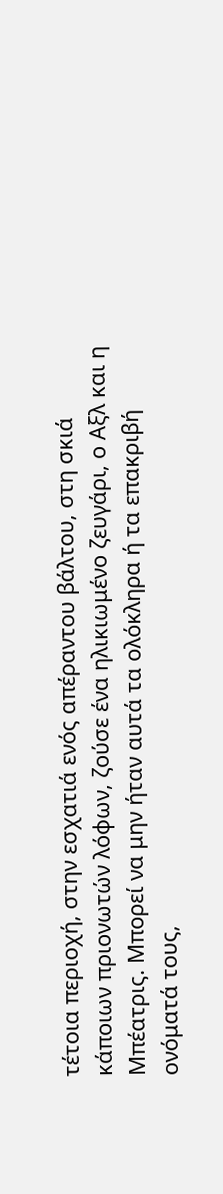τέτοια περιοχή, στην εσχατιά ενός απέραντου βάλτου, στη σκιά κάποιων πριονωτών λόφων, ζούσε ένα ηλικιωμένο ζευγάρι, ο Αξλ και η Μπέατρις. Μπορεί να μην ήταν αυτά τα ολόκληρα ή τα επακριβή ονόματά τους,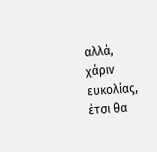αλλά, χάριν ευκολίας, έτσι θα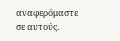αναφερόμαστε σε αυτούς.